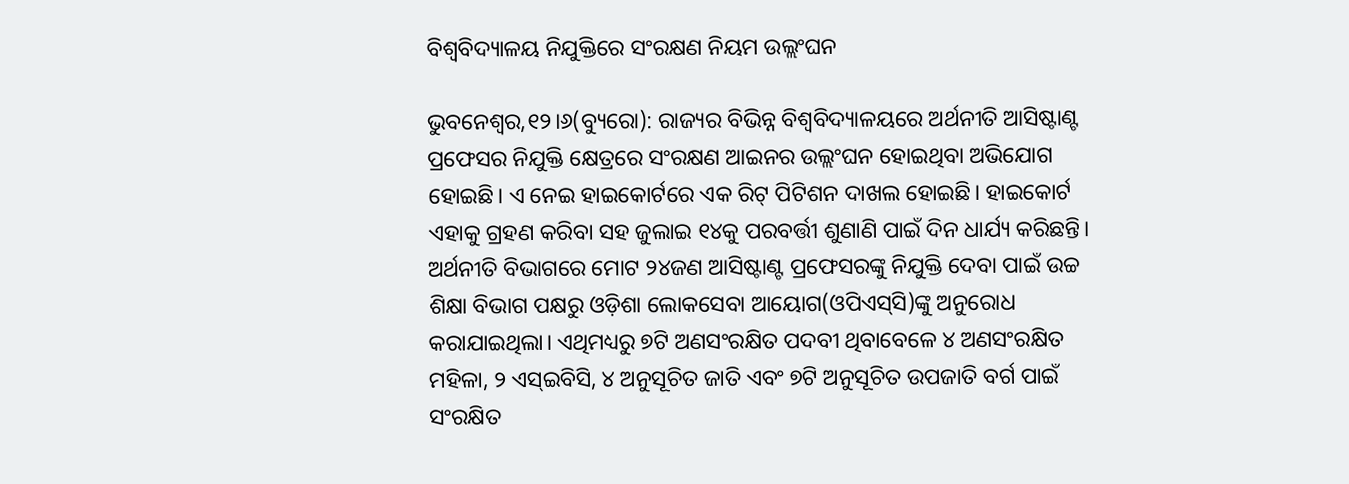ବିଶ୍ୱବିଦ୍ୟାଳୟ ନିଯୁକ୍ତିରେ ସଂରକ୍ଷଣ ନିୟମ ଉଲ୍ଲଂଘନ

ଭୁବନେଶ୍ୱର,୧୨।୬(ବ୍ୟୁରୋ): ରାଜ୍ୟର ବିଭିନ୍ନ ବିଶ୍ୱବିଦ୍ୟାଳୟରେ ଅର୍ଥନୀତି ଆସିଷ୍ଟାଣ୍ଟ ପ୍ରଫେସର ନିଯୁକ୍ତି କ୍ଷେତ୍ରରେ ସଂରକ୍ଷଣ ଆଇନର ଉଲ୍ଲଂଘନ ହୋଇଥିବା ଅଭିଯୋଗ ହୋଇଛି। ଏ ନେଇ ହାଇକୋର୍ଟରେ ଏକ ରିଟ୍‌ ପିଟିଶନ ଦାଖଲ ହୋଇଛି। ହାଇକୋର୍ଟ ଏହାକୁ ଗ୍ରହଣ କରିବା ସହ ଜୁଲାଇ ୧୪କୁ ପରବର୍ତ୍ତୀ ଶୁଣାଣି ପାଇଁ ଦିନ ଧାର୍ଯ୍ୟ କରିଛନ୍ତି। ଅର୍ଥନୀତି ବିଭାଗରେ ମୋଟ ୨୪ଜଣ ଆସିଷ୍ଟାଣ୍ଟ ପ୍ରଫେସରଙ୍କୁ ନିଯୁକ୍ତି ଦେବା ପାଇଁ ଉଚ୍ଚ ଶିକ୍ଷା ବିଭାଗ ପକ୍ଷରୁ ଓଡ଼ିଶା ଲୋକସେବା ଆୟୋଗ(ଓପିଏସ୍‌ସି)ଙ୍କୁ ଅନୁରୋଧ କରାଯାଇଥିଲା। ଏଥିମଧ୍ୟରୁ ୭ଟି ଅଣସଂରକ୍ଷିତ ପଦବୀ ଥିବାବେଳେ ୪ ଅଣସଂରକ୍ଷିତ ମହିଳା, ୨ ଏସ୍‌ଇବିସି, ୪ ଅନୁସୂଚିତ ଜାତି ଏବଂ ୭ଟି ଅନୁସୂଚିତ ଉପଜାତି ବର୍ଗ ପାଇଁ ସଂରକ୍ଷିତ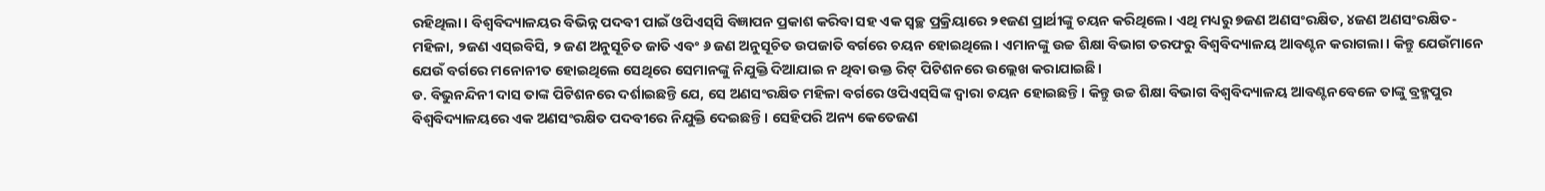ରହିଥିଲା। ବିଶ୍ୱବିଦ୍ୟାଳୟର ବିଭିନ୍ନ ପଦବୀ ପାଇଁ ଓପିଏସ୍‌ସି ବିଜ୍ଞାପନ ପ୍ରକାଶ କରିବା ସହ ଏକ ସ୍ବଚ୍ଛ ପ୍ରକ୍ରିୟାରେ ୨୧ଜଣ ପ୍ରାର୍ଥୀଙ୍କୁ ଚୟନ କରିଥିଲେ। ଏଥି ମଧ୍ୟରୁ ୭ଜଣ ଅଣସଂରକ୍ଷିତ, ୪ଜଣ ଅଣସଂରକ୍ଷିତ-ମହିଳା, ୨ଜଣ ଏସ୍‌ଇବିସି, ୨ ଜଣ ଅନୁସୂଚିତ ଜାତି ଏବଂ ୬ ଜଣ ଅନୁସୂଚିତ ଉପଜାତି ବର୍ଗରେ ଚୟନ ହୋଇଥିଲେ। ଏମାନଙ୍କୁ ଉଚ୍ଚ ଶିକ୍ଷା ବିଭାଗ ତରଫରୁ ବିଶ୍ୱବିଦ୍ୟାଳୟ ଆବଣ୍ଟନ କରାଗଲା। କିନ୍ତୁ ଯେଉଁମାନେ ଯେଉଁ ବର୍ଗରେ ମନୋନୀତ ହୋଇଥିଲେ ସେଥିରେ ସେମାନଙ୍କୁ ନିଯୁକ୍ତି ଦିଆଯାଇ ନ ଥିବା ଉକ୍ତ ରିଟ୍‌ ପିଟିଶନରେ ଉଲ୍ଲେଖ କରାଯାଇଛି।
ଡ. ବିଭୁନନ୍ଦିନୀ ଦାସ ତାଙ୍କ ପିଟିଶନରେ ଦର୍ଶାଇଛନ୍ତି ଯେ, ସେ ଅଣସଂରକ୍ଷିତ ମହିଳା ବର୍ଗରେ ଓପିଏସ୍‌ସିଙ୍କ ଦ୍ୱାରା ଚୟନ ହୋଇଛନ୍ତି। କିନ୍ତୁ ଉଚ୍ଚ ଶିକ୍ଷା ବିଭାଗ ବିଶ୍ୱବିଦ୍ୟାଳୟ ଆବଣ୍ଟନବେଳେ ତାଙ୍କୁ ବ୍ରହ୍ମପୁର ବିଶ୍ୱବିଦ୍ୟାଳୟରେ ଏକ ଅଣସଂରକ୍ଷିତ ପଦବୀରେ ନିଯୁକ୍ତି ଦେଇଛନ୍ତି। ସେହିପରି ଅନ୍ୟ କେତେଜଣ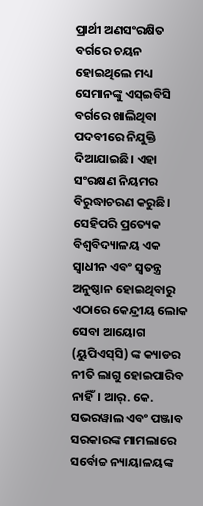ପ୍ରାର୍ଥୀ ଅଣସଂରକ୍ଷିତ ବର୍ଗରେ ଚୟନ ହୋଇଥିଲେ ମଧ୍ୟ ସେମାନଙ୍କୁ ଏସ୍‌ଇବିସି ବର୍ଗରେ ଖାଲିଥିବା ପଦବୀରେ ନିଯୁକ୍ତି ଦିଆଯାଇଛି। ଏହା ସଂରକ୍ଷଣ ନିୟମର ବିରୁଦ୍ଧାଚରଣ କରୁଛି। ସେହିପରି ପ୍ରତ୍ୟେକ ବିଶ୍ୱବିଦ୍ୟାଳୟ ଏକ ସ୍ବାଧୀନ ଏବଂ ସ୍ବତନ୍ତ୍ର ଅନୁଷ୍ଠାନ ହୋଇଥିବାରୁ ଏଠାରେ କେନ୍ଦ୍ରୀୟ ଲୋକ ସେବା ଆୟୋଗ (ୟୁପିଏସ୍‌ସି) ଙ୍କ କ୍ୟାଡର ନୀତି ଲାଗୁ ହୋଇପାରିବ ନାହିଁ। ଆର୍‌. କେ. ସଭରୱାଲ ଏବଂ ପଞ୍ଜାବ ସରକାରଙ୍କ ମାମଲାରେ ସର୍ବୋଚ୍ଚ ନ୍ୟାୟାଳୟଙ୍କ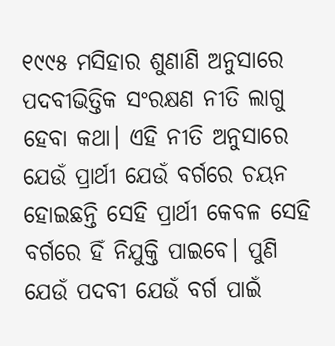୧୯୯୫ ମସିହାର ଶୁଣାଣି ଅନୁସାରେ ପଦବୀଭିତ୍ତିକ ସଂରକ୍ଷଣ ନୀତି ଲାଗୁ ହେବା କଥା। ଏହି ନୀତି ଅନୁସାରେ ଯେଉଁ ପ୍ରାର୍ଥୀ ଯେଉଁ ବର୍ଗରେ ଚୟନ ହୋଇଛନ୍ତି ସେହି ପ୍ରାର୍ଥୀ କେବଳ ସେହି ବର୍ଗରେ ହିଁ ନିଯୁକ୍ତି ପାଇବେ। ପୁଣି ଯେଉଁ ପଦବୀ ଯେଉଁ ବର୍ଗ ପାଇଁ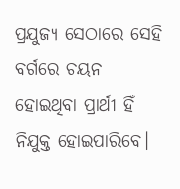ପ୍ରଯୁଜ୍ୟ ସେଠାରେ ସେହି ବର୍ଗରେ ଚୟନ ହୋଇଥିବା ପ୍ରାର୍ଥୀ ହିଁ ନିଯୁକ୍ତ ହୋଇପାରିବେ।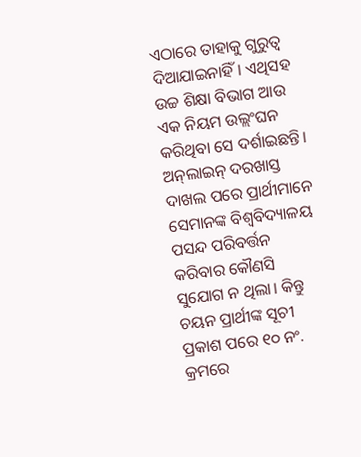ଏଠାରେ ତାହାକୁ ଗୁରୁତ୍ୱ ଦିଆଯାଇନାହିଁ। ଏଥିସହ ଉଚ୍ଚ ଶିକ୍ଷା ବିଭାଗ ଆଉ ଏକ ନିୟମ ଉଲ୍ଲଂଘନ କରିଥିବା ସେ ଦର୍ଶାଇଛନ୍ତି। ଅନ୍‌ଲାଇନ୍‌ ଦରଖାସ୍ତ ଦାଖଲ ପରେ ପ୍ରାର୍ଥୀମାନେ ସେମାନଙ୍କ ବିଶ୍ୱବିଦ୍ୟାଳୟ ପସନ୍ଦ ପରିବର୍ତ୍ତନ କରିବାର କୌଣସି ସୁଯୋଗ ନ ଥିଲା। କିନ୍ତୁ ଚୟନ ପ୍ରାର୍ଥୀଙ୍କ ସୂଚୀ ପ୍ରକାଶ ପରେ ୧୦ ନଂ. କ୍ରମରେ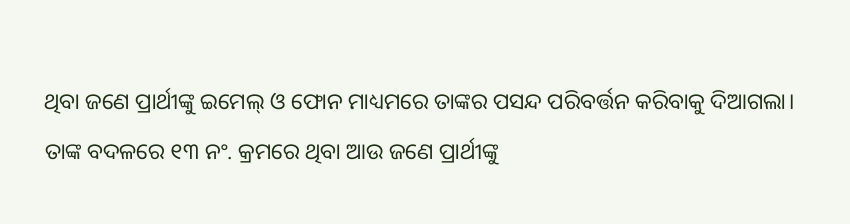ଥିବା ଜଣେ ପ୍ରାର୍ଥୀଙ୍କୁ ଇମେଲ୍‌ ଓ ଫୋନ ମାଧ୍ୟମରେ ତାଙ୍କର ପସନ୍ଦ ପରିବର୍ତ୍ତନ କରିବାକୁ ଦିଆଗଲା। ତାଙ୍କ ବଦଳରେ ୧୩ ନଂ. କ୍ରମରେ ଥିବା ଆଉ ଜଣେ ପ୍ରାର୍ଥୀଙ୍କୁ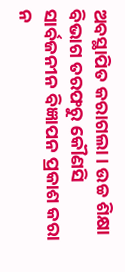ଅବସ୍ଥାପିତ କରାଗଲା। ଉଚ୍ଚ ଶିକ୍ଷା ବିଭାଗ ତରଫରୁ କୌଣସି ସାର୍ବଜନୀନ ବିଜ୍ଞାପନ ପ୍ରକାଶ କରା ନ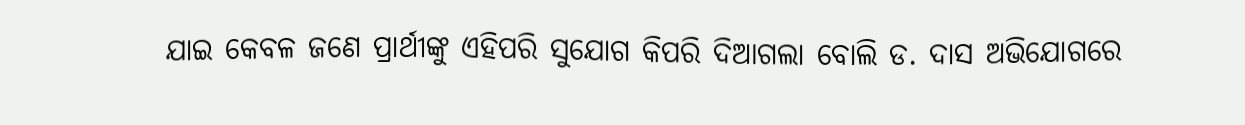ଯାଇ କେବଳ ଜଣେ ପ୍ରାର୍ଥୀଙ୍କୁ ଏହିପରି ସୁଯୋଗ କିପରି ଦିଆଗଲା ବୋଲି ଡ. ଦାସ ଅଭିଯୋଗରେ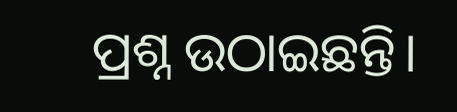ପ୍ରଶ୍ନ ଉଠାଇଛନ୍ତି।